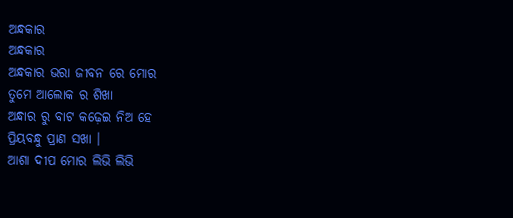ଅନ୍ଧକାର
ଅନ୍ଧକାର
ଅନ୍ଧକାର ଭରା ଜୀବନ ରେ ମୋର
ତୁମେ ଆଲୋକ ର ଶିଖା
ଅନ୍ଧାର ରୁ ବାଟ କଢ଼େଇ ନିଅ ହେ
ପ୍ରିୟବନ୍ଧୁ ପ୍ରାଣ ସଖା ।
ଆଶା ଦୀପ ମୋର ଲିଭି ଲିଭି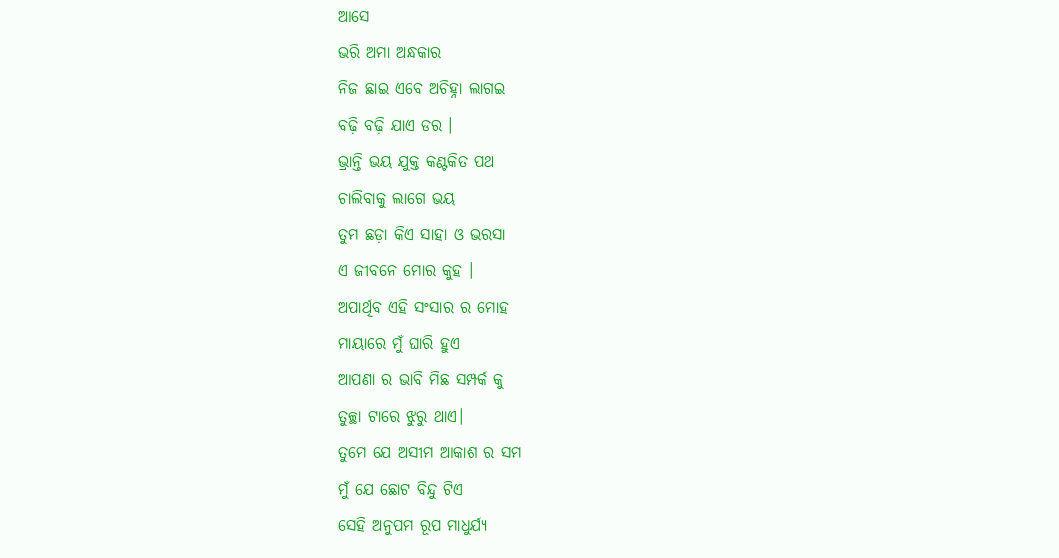ଆସେ
ଭରି ଅମା ଅନ୍ଧକାର
ନିଜ ଛାଇ ଏବେ ଅଚିହ୍ନା ଲାଗଇ
ବଢ଼ି ବଢ଼ି ଯାଏ ଡର ।
ଭ୍ରାନ୍ତି ଭୟ ଯୁକ୍ତ କଣ୍ଟକିତ ପଥ
ଚାଲିବାକୁ ଲାଗେ ଭୟ
ତୁମ ଛଡ଼ା କିଏ ସାହା ଓ ଭରସା
ଏ ଜୀବନେ ମୋର କୁହ ।
ଅପାର୍ଥିବ ଏହି ସଂସାର ର ମୋହ
ମାୟାରେ ମୁଁ ଘାରି ହୁଏ
ଆପଣା ର ଭାବି ମିଛ ସମ୍ପର୍କ କୁ
ତୁଚ୍ଛା ଟାରେ ଝୁରୁ ଥାଏ।
ତୁମେ ଯେ ଅସୀମ ଆକାଶ ର ସମ
ମୁଁ ଯେ ଛୋଟ ବିନ୍ଦୁ ଟିଏ
ସେହି ଅନୁପମ ରୂପ ମାଧୁର୍ଯ୍ୟ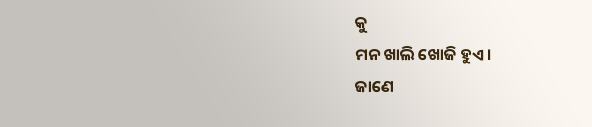କୁ
ମନ ଖାଲି ଖୋଜି ହୁଏ।
ଜାଣେ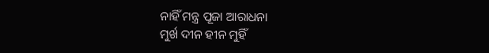ନାହିଁ ମନ୍ତ୍ର ପୂଜା ଆରାଧନା
ମୁର୍ଖ ଦୀନ ହୀନ ମୁହିଁ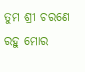ତୁମ ଶ୍ରୀ ଚରଣେ ରହୁ ମୋର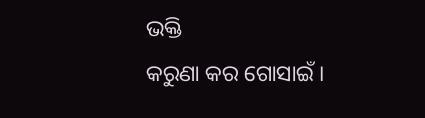ଭକ୍ତି
କରୁଣା କର ଗୋସାଇଁ ।